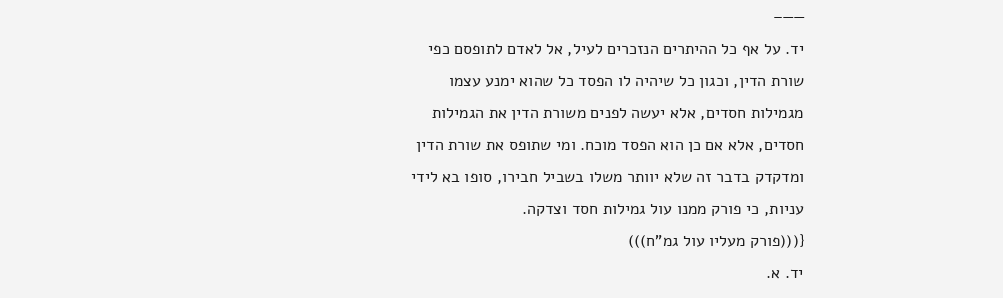——–
יד. על אף כל ההיתרים הנזכרים לעיל, אל לאדם לתופסם כפי שורת הדין, וכגון כל שיהיה לו הפסד כל שהוא ימנע עצמו מגמילות חסדים, אלא יעשה לפנים משורת הדין את הגמילות חסדים, אלא אם כן הוא הפסד מוכח. ומי שתופס את שורת הדין ומדקדק בדבר זה שלא יוותר משלו בשביל חבירו, סופו בא לידי עניות, כי פורק ממנו עול גמילות חסד וצדקה.
{(((פורק מעליו עול גמ"ח)))
יד. א.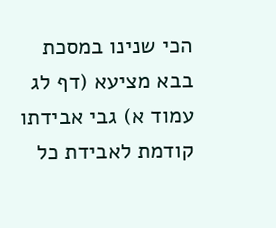הכי שנינו במסכת בבא מציעא (דף לג עמוד א) גבי אבידתו קודמת לאבידת כל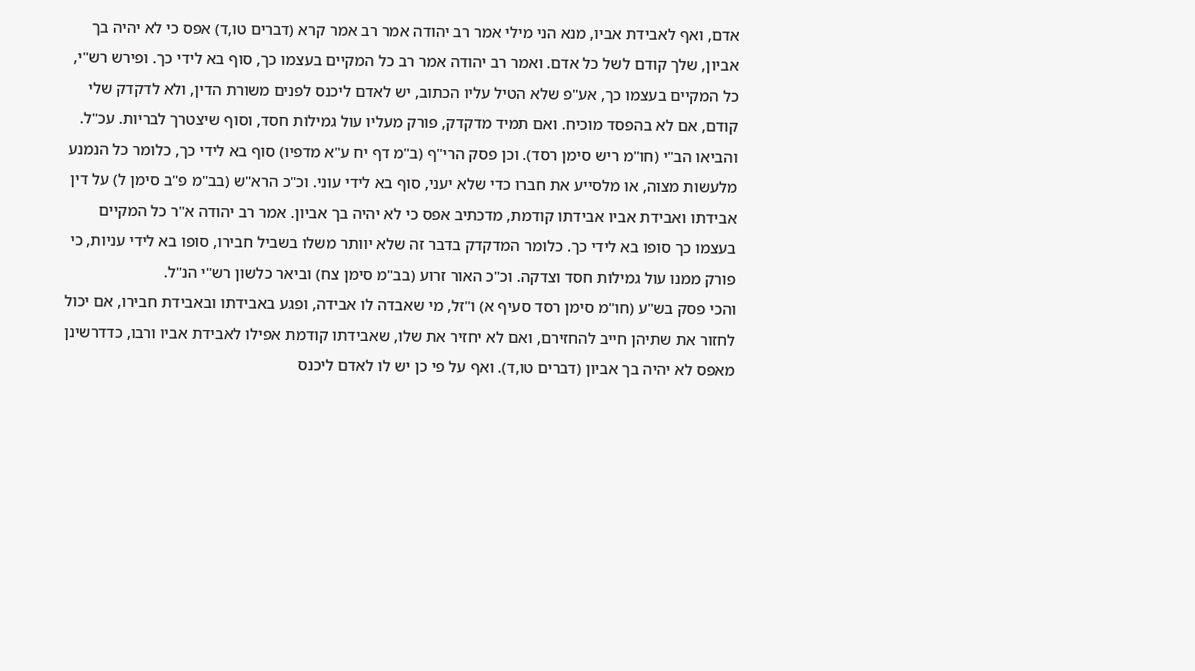אדם, ואף לאבידת אביו, מנא הני מילי אמר רב יהודה אמר רב אמר קרא (דברים טו,ד) אפס כי לא יהיה בך אביון, שלך קודם לשל כל אדם. ואמר רב יהודה אמר רב כל המקיים בעצמו כך, סוף בא לידי כך. ופירש רש"י, כל המקיים בעצמו כך, אע"פ שלא הטיל עליו הכתוב, יש לאדם ליכנס לפנים משורת הדין, ולא לדקדק שלי קודם, אם לא בהפסד מוכיח. ואם תמיד מדקדק, פורק מעליו עול גמילות חסד, וסוף שיצטרך לבריות. עכ"ל. והביאו הב"י (חו"מ ריש סימן רסד). וכן פסק הרי"ף (ב"מ דף יח ע"א מדפיו) סוף בא לידי כך, כלומר כל הנמנע מלעשות מצוה, או מלסייע את חברו כדי שלא יעני, סוף בא לידי עוני. וכ"כ הרא"ש (בב"מ פ"ב סימן ל) על דין אבידתו ואבידת אביו אבידתו קודמת, מדכתיב אפס כי לא יהיה בך אביון. אמר רב יהודה א"ר כל המקיים בעצמו כך סופו בא לידי כך. כלומר המדקדק בדבר זה שלא יוותר משלו בשביל חבירו, סופו בא לידי עניות, כי פורק ממנו עול גמילות חסד וצדקה. וכ"כ האור זרוע (בב"מ סימן צח) וביאר כלשון רש"י הנ"ל.
והכי פסק בש"ע (חו"מ סימן רסד סעיף א) ו"זל, מי שאבדה לו אבידה, ופגע באבידתו ובאבידת חבירו, אם יכול לחזור את שתיהן חייב להחזירם, ואם לא יחזיר את שלו, שאבידתו קודמת אפילו לאבידת אביו ורבו, כדדרשינן מאפס לא יהיה בך אביון (דברים טו,ד). ואף על פי כן יש לו לאדם ליכנס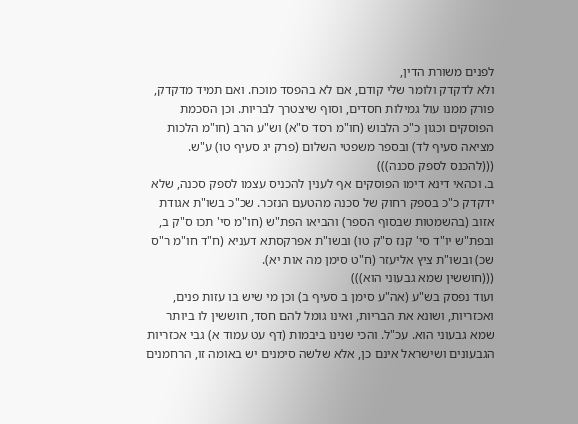לפנים משורת הדין,
ולא לדקדק ולומר שלי קודם, אם לא בהפסד מוכח. ואם תמיד מדקדק, פורק ממנו עול גמילות חסדים, וסוף שיצטרך לבריות. וכן הסכמת הפוסקים וכגון כ"כ הלבוש (חו"מ רסד ס"א) וש"ע הרב (חו"מ הלכות מציאה סעיף לד) ובספר משפטי השלום (פרק יג סעיף טו) ע"ש.
(((להכנס לספק סכנה)))
ב. וכהאי דינא דימו הפוסקים אף לענין להכניס עצמו לספק סכנה, שלא ידקדק כ"כ בספק רחוק של סכנה מהטעם הנזכר. שכ"כ בשו"ת אגודת אזוב (בהשמטות שבסוף הספר) והביאו הפת"ש (חו"מ סי' תכו ס"ק ב, ובפת"ש יו"ד סי' קנז ס"ק טו) ובשו"ת אפרקסתא דעניא (ח"ד חו"מ ר"ס שכ) ובשו"ת ציץ אליעזר (ח"ט סימן מה אות יא).
(((חוששין שמא גבעוני הוא)))
ועוד נפסק בש"ע (אה"ע סימן ב סעיף ב) וכן מי שיש בו עזות פנים, ואכזריות, ושונא את הבריות, ואינו גומל להם חסד, חוששין לו ביותר שמא גבעוני הוא. עכ"ל. והכי שנינו ביבמות (דף עט עמוד א) גבי אכזריות הגבעונים ושישראל אינם כן, אלא שלשה סימנים יש באומה זו, הרחמנים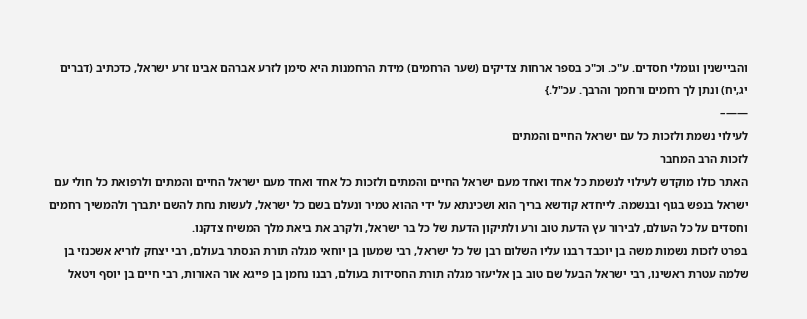והביישנין וגומלי חסדים. ע"כ. וכ"כ בספר ארחות צדיקים (שער הרחמים) מידת הרחמנות היא סימן לזרע אברהם אבינו זרע ישראל, כדכתיב (דברים יג,יח) ונתן לך רחמים ורחמך והרבך. עכ"ל.}
——–
לעילוי נשמת ולזכות כל עם ישראל החיים והמתים
לזכות הרב המחבר
האתר כולו מוקדש לעילוי לנשמת כל אחד ואחד מעם ישראל החיים והמתים ולזכות כל אחד ואחד מעם ישראל החיים והמתים ולרפואת כל חולי עם ישראל בנפש בגוף ובנשמה. לייחדא קודשא בריך הוא ושכינתא על ידי ההוא טמיר ונעלם בשם כל ישראל, לעשות נחת להשם יתברך ולהמשיך רחמים וחסדים על כל העולם, לבירור עץ הדעת טוב ורע ולתיקון הדעת של כל בר ישראל, ולקרב את ביאת מלך המשיח צדקנו.
בפרט לזכות נשמות משה בן יוכבד רבנו עליו השלום רבן של כל ישראל, רבי שמעון בן יוחאי מגלה תורת הנסתר בעולם, רבי יצחק לוריא אשכנזי בן שלמה עטרת ראשינו, רבי ישראל הבעל שם טוב בן אליעזר מגלה תורת החסידות בעולם, רבנו נחמן בן פייגא אור האורות, רבי חיים בן יוסף ויטאל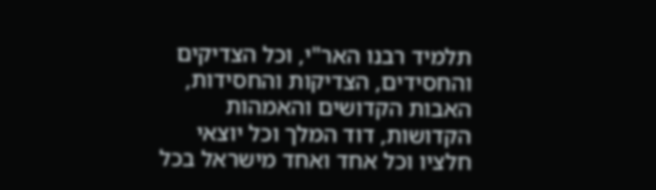תלמיד רבנו האר"י, וכל הצדיקים והחסידים, הצדיקות והחסידות, האבות הקדושים והאמהות הקדושות, דוד המלך וכל יוצאי חלציו וכל אחד ואחד מישראל בכל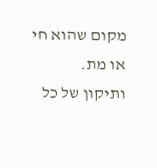מקום שהוא חי או מת.
ותיקון של כל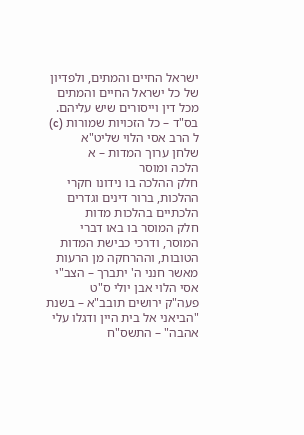ישראל החיים והמתים, ולפדיון של כל ישראל החיים והמתים מכל דין וייסורים שיש עליהם.
בס"ד – כל הזכויות שמורות (c) ל הרב אסי הלוי שליט"א
שלחן ערוך המדות – א
הלכה ומוסר
חלק ההלכה בו נידונו חקרי ההלכות, ברור דינים וגדרים הלכתיים בהלכות מדות
חלק המוסר בו באו דברי המוסר, ודרכי כבישת המדות הטובות, וההרחקה מן הרעות
מאשר חנני ה' יתברך – הצב"י אסי הלוי אבן יולי ס"ט
פעה"ק ירושים תובב"א – בשנת "הביאני אל בית היין ודגלו עלי אהבה" – התשס"ח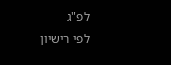לפ"ג
לפי רישיון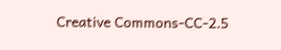Creative Commons-CC-2.5